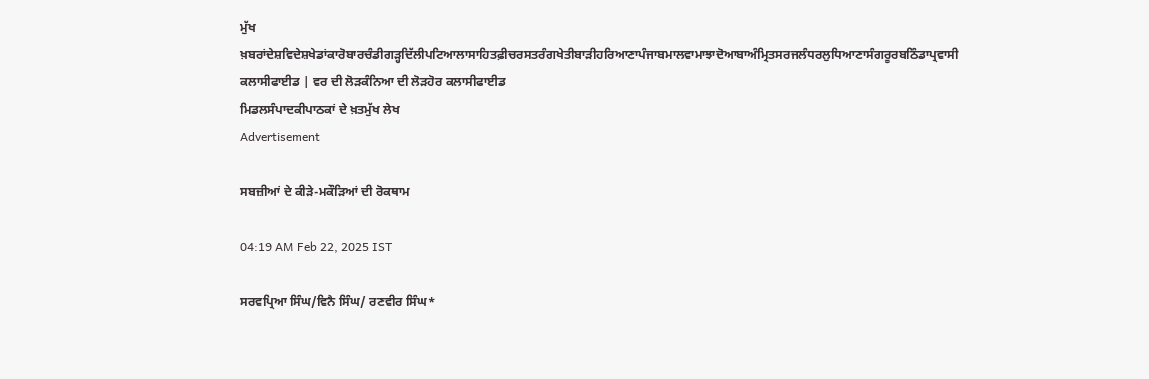ਮੁੱਖ ਖ਼ਬਰਾਂਦੇਸ਼ਵਿਦੇਸ਼ਖੇਡਾਂਕਾਰੋਬਾਰਚੰਡੀਗੜ੍ਹਦਿੱਲੀਪਟਿਆਲਾਸਾਹਿਤਫ਼ੀਚਰਸਤਰੰਗਖੇਤੀਬਾੜੀਹਰਿਆਣਾਪੰਜਾਬਮਾਲਵਾਮਾਝਾਦੋਆਬਾਅੰਮ੍ਰਿਤਸਰਜਲੰਧਰਲੁਧਿਆਣਾਸੰਗਰੂਰਬਠਿੰਡਾਪ੍ਰਵਾਸੀ
ਕਲਾਸੀਫਾਈਡ | ਵਰ ਦੀ ਲੋੜਕੰਨਿਆ ਦੀ ਲੋੜਹੋਰ ਕਲਾਸੀਫਾਈਡ
ਮਿਡਲਸੰਪਾਦਕੀਪਾਠਕਾਂ ਦੇ ਖ਼ਤਮੁੱਖ ਲੇਖ
Advertisement

ਸਬਜ਼ੀਆਂ ਦੇ ਕੀੜੇ-ਮਕੌੜਿਆਂ ਦੀ ਰੋਕਥਾਮ

04:19 AM Feb 22, 2025 IST

ਸਰਵਪ੍ਰਿਆ ਸਿੰਘ/ਵਿਨੈ ਸਿੰਘ/ ਰਣਵੀਰ ਸਿੰਘ*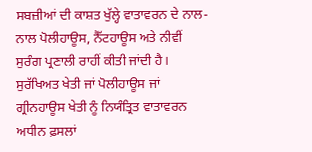ਸਬਜ਼ੀਆਂ ਦੀ ਕਾਸ਼ਤ ਖੁੱਲ੍ਹੇ ਵਾਤਾਵਰਨ ਦੇ ਨਾਲ-ਨਾਲ ਪੋਲੀਹਾਊਸ, ਨੈੱਟਹਾਊਸ ਅਤੇ ਨੀਵੀਂ ਸੁਰੰਗ ਪ੍ਰਣਾਲੀ ਰਾਹੀਂ ਕੀਤੀ ਜਾਂਦੀ ਹੈ। ਸੁਰੱਖਿਅਤ ਖੇਤੀ ਜਾਂ ਪੋਲੀਹਾਊਸ ਜਾਂ ਗ੍ਰੀਨਹਾਊਸ ਖੇਤੀ ਨੂੰ ਨਿਯੰਤ੍ਰਿਤ ਵਾਤਾਵਰਨ ਅਧੀਨ ਫ਼ਸਲਾਂ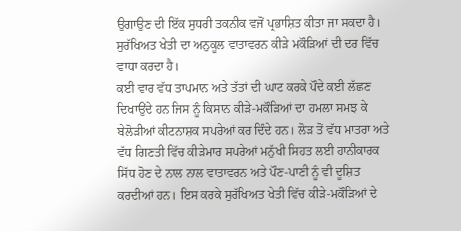ਉਗਾਉਣ ਦੀ ਇੱਕ ਸੁਧਰੀ ਤਕਨੀਕ ਵਜੋਂ ਪ੍ਰਭਾਸ਼ਿਤ ਕੀਤਾ ਜਾ ਸਕਦਾ ਹੈ। ਸੁਰੱਖਿਅਤ ਖੇਤੀ ਦਾ ਅਨੁਕੂਲ ਵਾਤਾਵਰਨ ਕੀੜੇ ਮਕੌੜਿਆਂ ਦੀ ਦਰ ਵਿੱਚ ਵਾਧਾ ਕਰਦਾ ਹੈ।
ਕਈ ਵਾਰ ਵੱਧ ਤਾਪਮਾਨ ਅਤੇ ਤੱਤਾਂ ਦੀ ਘਾਟ ਕਰਕੇ ਪੌਦੇ ਕਈ ਲੱਛਣ ਦਿਖਾਉਂਦੇ ਹਨ ਜਿਸ ਨੂੰ ਕਿਸਾਨ ਕੀੜੇ-ਮਕੌੜਿਆਂ ਦਾ ਹਮਲਾ ਸਮਝ ਕੇ ਬੇਲੋੜੀਆਂ ਕੀਟਨਾਸ਼ਕ ਸਪਰੇਆਂ ਕਰ ਦਿੰਦੇ ਹਨ। ਲੋੜ ਤੋਂ ਵੱਧ ਮਾਤਰਾ ਅਤੇ ਵੱਧ ਗਿਣਤੀ ਵਿੱਚ ਕੀੜੇਮਾਰ ਸਪਰੇਆਂ ਮਨੁੱਖੀ ਸਿਹਤ ਲਈ ਹਾਨੀਕਾਰਕ ਸਿੱਧ ਹੋਣ ਦੇ ਨਾਲ ਨਾਲ ਵਾਤਾਵਰਨ ਅਤੇ ਪੌਣ-ਪਾਣੀ ਨੂੰ ਵੀ ਦੂਸ਼ਿਤ ਕਰਦੀਆਂ ਹਨ। ਇਸ ਕਰਕੇ ਸੁਰੱਖਿਅਤ ਖੇਤੀ ਵਿੱਚ ਕੀੜੇ-ਮਕੌੜਿਆਂ ਦੇ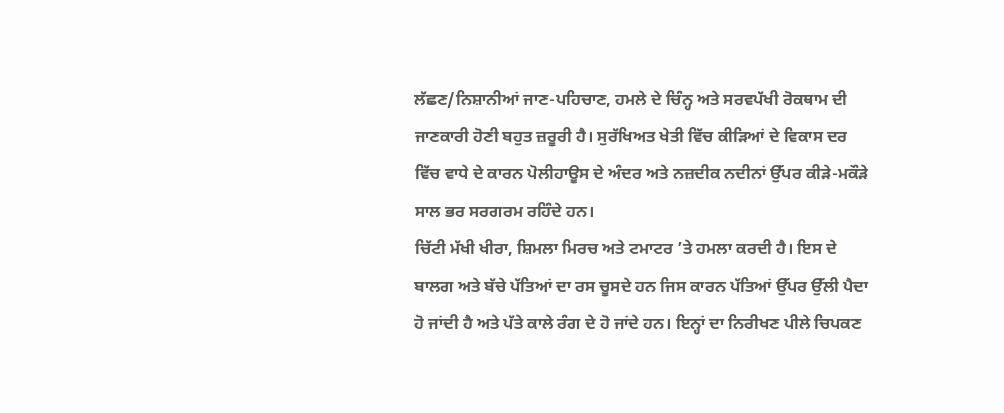ਲੱਛਣ/ਨਿਸ਼ਾਨੀਆਂ ਜਾਣ-ਪਹਿਚਾਣ, ਹਮਲੇ ਦੇ ਚਿੰਨ੍ਹ ਅਤੇ ਸਰਵਪੱਖੀ ਰੋਕਥਾਮ ਦੀ ਜਾਣਕਾਰੀ ਹੋਣੀ ਬਹੁਤ ਜ਼ਰੂਰੀ ਹੈ। ਸੁਰੱਖਿਅਤ ਖੇਤੀ ਵਿੱਚ ਕੀੜਿਆਂ ਦੇ ਵਿਕਾਸ ਦਰ ਵਿੱਚ ਵਾਧੇ ਦੇ ਕਾਰਨ ਪੋਲੀਹਾਊਸ ਦੇ ਅੰਦਰ ਅਤੇ ਨਜ਼ਦੀਕ ਨਦੀਨਾਂ ਉੱਪਰ ਕੀੜੇ-ਮਕੌੜੇ ਸਾਲ ਭਰ ਸਰਗਰਮ ਰਹਿੰਦੇ ਹਨ।
ਚਿੱਟੀ ਮੱਖੀ ਖੀਰਾ, ਸ਼ਿਮਲਾ ਮਿਰਚ ਅਤੇ ਟਮਾਟਰ ’ਤੇ ਹਮਲਾ ਕਰਦੀ ਹੈ। ਇਸ ਦੇ ਬਾਲਗ ਅਤੇ ਬੱਚੇ ਪੱਤਿਆਂ ਦਾ ਰਸ ਚੂਸਦੇ ਹਨ ਜਿਸ ਕਾਰਨ ਪੱਤਿਆਂ ਉੱਪਰ ਉੱਲੀ ਪੈਦਾ ਹੋ ਜਾਂਦੀ ਹੈ ਅਤੇ ਪੱਤੇ ਕਾਲੇ ਰੰਗ ਦੇ ਹੋ ਜਾਂਦੇ ਹਨ। ਇਨ੍ਹਾਂ ਦਾ ਨਿਰੀਖਣ ਪੀਲੇ ਚਿਪਕਣ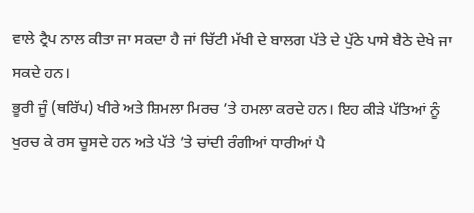ਵਾਲੇ ਟ੍ਰੈਪ ਨਾਲ ਕੀਤਾ ਜਾ ਸਕਦਾ ਹੈ ਜਾਂ ਚਿੱਟੀ ਮੱਖੀ ਦੇ ਬਾਲਗ ਪੱਤੇ ਦੇ ਪੁੱਠੇ ਪਾਸੇ ਬੈਠੇ ਦੇਖੇ ਜਾ ਸਕਦੇ ਹਨ।
ਭੂਰੀ ਜੂੰ (ਥਰਿੱਪ) ਖੀਰੇ ਅਤੇ ਸ਼ਿਮਲਾ ਮਿਰਚ ’ਤੇ ਹਮਲਾ ਕਰਦੇ ਹਨ। ਇਹ ਕੀੜੇ ਪੱਤਿਆਂ ਨੂੰ ਖੁਰਚ ਕੇ ਰਸ ਚੂਸਦੇ ਹਨ ਅਤੇ ਪੱਤੇ ’ਤੇ ਚਾਂਦੀ ਰੰਗੀਆਂ ਧਾਰੀਆਂ ਪੈ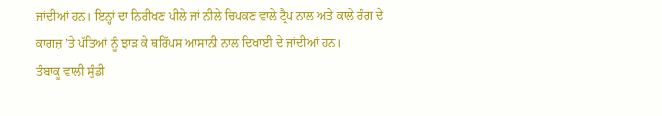ਜਾਂਦੀਆਂ ਹਨ। ਇਨ੍ਹਾਂ ਦਾ ਨਿਰੀਖਣ ਪੀਲੇ ਜਾਂ ਨੀਲੇ ਚਿਪਕਣ ਵਾਲੇ ਟ੍ਰੈਪ ਨਾਲ ਅਤੇ ਕਾਲੇ ਰੰਗ ਦੇ ਕਾਗਜ਼ ’ਤੇ ਪੱਤਿਆਂ ਨੂੰ ਝਾੜ ਕੇ ਥਰਿੱਪਸ ਆਸਾਨੀ ਨਾਲ ਦਿਖਾਈ ਦੇ ਜਾਂਦੀਆਂ ਹਨ।
ਤੰਬਾਕੂ ਵਾਲੀ ਸੁੰਡੀ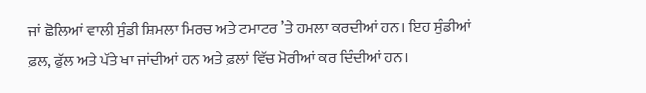ਜਾਂ ਛੋਲਿਆਂ ਵਾਲੀ ਸੁੰਡੀ ਸ਼ਿਮਲਾ ਮਿਰਚ ਅਤੇ ਟਮਾਟਰ ’ਤੇ ਹਮਲਾ ਕਰਦੀਆਂ ਹਨ। ਇਹ ਸੁੰਡੀਆਂ ਫ਼ਲ, ਫੁੱਲ ਅਤੇ ਪੱਤੇ ਖਾ ਜਾਂਦੀਆਂ ਹਨ ਅਤੇ ਫ਼ਲਾਂ ਵਿੱਚ ਮੋਰੀਆਂ ਕਰ ਦਿੰਦੀਆਂ ਹਨ।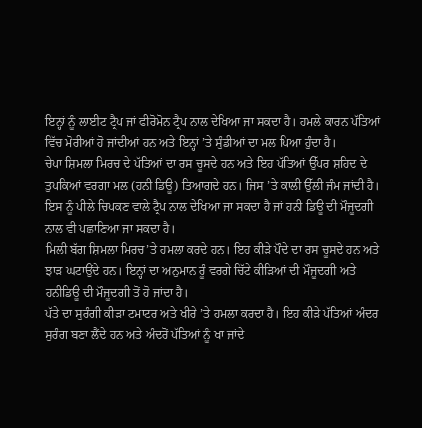ਇਨ੍ਹਾਂ ਨੂੰ ਲਾਈਟ ਟ੍ਰੈਪ ਜਾਂ ਫੀਰੋਮੋਨ ਟ੍ਰੈਪ ਨਾਲ ਦੇਖਿਆ ਜਾ ਸਕਦਾ ਹੈ। ਹਮਲੇ ਕਾਰਨ ਪੱਤਿਆਂ ਵਿੱਚ ਮੋਰੀਆਂ ਹੋ ਜਾਂਦੀਆਂ ਹਨ ਅਤੇ ਇਨ੍ਹਾਂ ’ਤੇ ਸੁੰਡੀਆਂ ਦਾ ਮਲ ਪਿਆ ਹੁੰਦਾ ਹੈ।
ਚੇਪਾ ਸ਼ਿਮਲਾ ਮਿਰਚ ਦੇ ਪੱਤਿਆਂ ਦਾ ਰਸ ਚੂਸਦੇ ਹਨ ਅਤੇ ਇਹ ਪੱਤਿਆਂ ਉੱਪਰ ਸ਼ਹਿਦ ਦੇ ਤੁਪਕਿਆਂ ਵਰਗਾ ਮਲ (ਹਨੀ ਡਿਊ) ਤਿਆਗਦੇ ਹਨ। ਜਿਸ ’ਤੇ ਕਾਲੀ ਉੱਲੀ ਜੰਮ ਜਾਂਦੀ ਹੈ। ਇਸ ਨੂੰ ਪੀਲੇ ਚਿਪਕਣ ਵਾਲੇ ਟ੍ਰੈਪ ਨਾਲ ਦੇਖਿਆ ਜਾ ਸਕਦਾ ਹੈ ਜਾਂ ਹਨੀ ਡਿਊ ਦੀ ਮੌਜੂਦਗੀ ਨਾਲ ਵੀ ਪਛਾਣਿਆ ਜਾ ਸਕਦਾ ਹੈ।
ਮਿਲੀ ਬੱਗ ਸ਼ਿਮਲਾ ਮਿਰਚ’ਤੇ ਹਮਲਾ ਕਰਦੇ ਹਨ। ਇਹ ਕੀੜੇ ਪੌਦੇ ਦਾ ਰਸ ਚੂਸਦੇ ਹਨ ਅਤੇ ਝਾੜ ਘਟਾਉਂਦੇ ਹਨ। ਇਨ੍ਹਾਂ ਦਾ ਅਨੁਮਾਨ ਰੂੰ ਵਰਗੇ ਚਿੱਟੇ ਕੀੜਿਆਂ ਦੀ ਮੌਜੂਦਗੀ ਅਤੇ ਹਨੀਡਿਊ ਦੀ ਮੌਜੂਦਗੀ ਤੋਂ ਹੋ ਜਾਂਦਾ ਹੈ।
ਪੱਤੇ ਦਾ ਸੁਰੰਗੀ ਕੀੜਾ ਟਮਾਟਰ ਅਤੇ ਖੀਰੇ ’ਤੇ ਹਮਲਾ ਕਰਦਾ ਹੈ। ਇਹ ਕੀੜੇ ਪੱਤਿਆਂ ਅੰਦਰ ਸੁਰੰਗ ਬਣਾ ਲੈਂਦੇ ਹਨ ਅਤੇ ਅੰਦਰੋਂ ਪੱਤਿਆਂ ਨੂੰ ਖਾ ਜਾਂਦੇ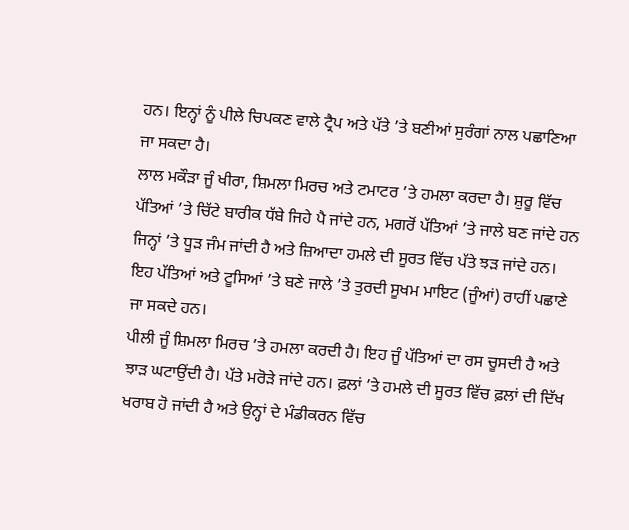ਹਨ। ਇਨ੍ਹਾਂ ਨੂੰ ਪੀਲੇ ਚਿਪਕਣ ਵਾਲੇ ਟ੍ਰੈਪ ਅਤੇ ਪੱਤੇ ’ਤੇ ਬਣੀਆਂ ਸੁਰੰਗਾਂ ਨਾਲ ਪਛਾਣਿਆ ਜਾ ਸਕਦਾ ਹੈ।
ਲਾਲ ਮਕੌੜਾ ਜੂੰ ਖੀਰਾ, ਸ਼ਿਮਲਾ ਮਿਰਚ ਅਤੇ ਟਮਾਟਰ ’ਤੇ ਹਮਲਾ ਕਰਦਾ ਹੈ। ਸ਼ੁਰੂ ਵਿੱਚ ਪੱਤਿਆਂ ’ਤੇ ਚਿੱਟੇ ਬਾਰੀਕ ਧੱਬੇ ਜਿਹੇ ਪੈ ਜਾਂਦੇ ਹਨ, ਮਗਰੋਂ ਪੱਤਿਆਂ ’ਤੇ ਜਾਲੇ ਬਣ ਜਾਂਦੇ ਹਨ ਜਿਨ੍ਹਾਂ ’ਤੇ ਧੂੜ ਜੰਮ ਜਾਂਦੀ ਹੈ ਅਤੇ ਜ਼ਿਆਦਾ ਹਮਲੇ ਦੀ ਸੂਰਤ ਵਿੱਚ ਪੱਤੇ ਝੜ ਜਾਂਦੇ ਹਨ। ਇਹ ਪੱਤਿਆਂ ਅਤੇ ਟੂਸਿਆਂ ’ਤੇ ਬਣੇ ਜਾਲੇ ’ਤੇ ਤੁਰਦੀ ਸੂਖਮ ਮਾਇਟ (ਜੂੰਆਂ) ਰਾਹੀਂ ਪਛਾਣੇ ਜਾ ਸਕਦੇ ਹਨ।
ਪੀਲੀ ਜੂੰ ਸ਼ਿਮਲਾ ਮਿਰਚ ’ਤੇ ਹਮਲਾ ਕਰਦੀ ਹੈ। ਇਹ ਜੂੰ ਪੱਤਿਆਂ ਦਾ ਰਸ ਚੂਸਦੀ ਹੈ ਅਤੇ ਝਾੜ ਘਟਾਉਂਦੀ ਹੈ। ਪੱਤੇ ਮਰੋੜੇ ਜਾਂਦੇ ਹਨ। ਫ਼ਲਾਂ ’ਤੇ ਹਮਲੇ ਦੀ ਸੂਰਤ ਵਿੱਚ ਫ਼ਲਾਂ ਦੀ ਦਿੱਖ ਖਰਾਬ ਹੋ ਜਾਂਦੀ ਹੈ ਅਤੇ ਉਨ੍ਹਾਂ ਦੇ ਮੰਡੀਕਰਨ ਵਿੱਚ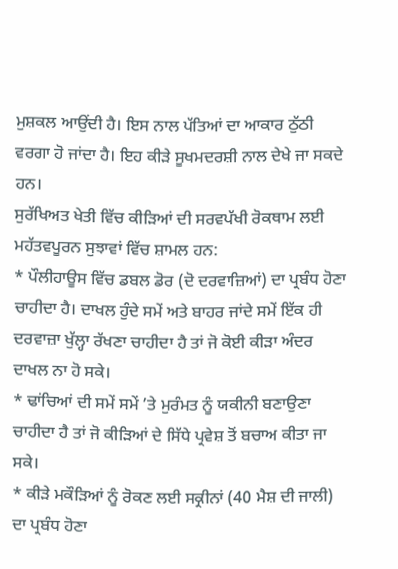ਮੁਸ਼ਕਲ ਆਉਂਦੀ ਹੈ। ਇਸ ਨਾਲ ਪੱਤਿਆਂ ਦਾ ਆਕਾਰ ਠੁੱਠੀ ਵਰਗਾ ਹੋ ਜਾਂਦਾ ਹੈ। ਇਹ ਕੀੜੇ ਸੂਖਮਦਰਸ਼ੀ ਨਾਲ ਦੇਖੇ ਜਾ ਸਕਦੇ ਹਨ।
ਸੁਰੱਖਿਅਤ ਖੇਤੀ ਵਿੱਚ ਕੀੜਿਆਂ ਦੀ ਸਰਵਪੱਖੀ ਰੋਕਥਾਮ ਲਈ ਮਹੱਤਵਪੂਰਨ ਸੁਝਾਵਾਂ ਵਿੱਚ ਸ਼ਾਮਲ ਹਨ:
* ਪੌਲੀਹਾਊਸ ਵਿੱਚ ਡਬਲ ਡੋਰ (ਦੋ ਦਰਵਾਜ਼ਿਆਂ) ਦਾ ਪ੍ਰਬੰਧ ਹੋਣਾ ਚਾਹੀਦਾ ਹੈ। ਦਾਖਲ ਹੁੰਦੇ ਸਮੇਂ ਅਤੇ ਬਾਹਰ ਜਾਂਦੇ ਸਮੇਂ ਇੱਕ ਹੀ ਦਰਵਾਜ਼ਾ ਖੁੱਲ੍ਹਾ ਰੱਖਣਾ ਚਾਹੀਦਾ ਹੈ ਤਾਂ ਜੋ ਕੋਈ ਕੀੜਾ ਅੰਦਰ ਦਾਖਲ ਨਾ ਹੋ ਸਕੇ।
* ਢਾਂਚਿਆਂ ਦੀ ਸਮੇਂ ਸਮੇਂ ’ਤੇ ਮੁਰੰਮਤ ਨੂੰ ਯਕੀਨੀ ਬਣਾਉਣਾ ਚਾਹੀਦਾ ਹੈ ਤਾਂ ਜੋ ਕੀੜਿਆਂ ਦੇ ਸਿੱਧੇ ਪ੍ਰਵੇਸ਼ ਤੋਂ ਬਚਾਅ ਕੀਤਾ ਜਾ ਸਕੇ।
* ਕੀੜੇ ਮਕੌੜਿਆਂ ਨੂੰ ਰੋਕਣ ਲਈ ਸਕ੍ਰੀਨਾਂ (40 ਮੈਸ਼ ਦੀ ਜਾਲੀ) ਦਾ ਪ੍ਰਬੰਧ ਹੋਣਾ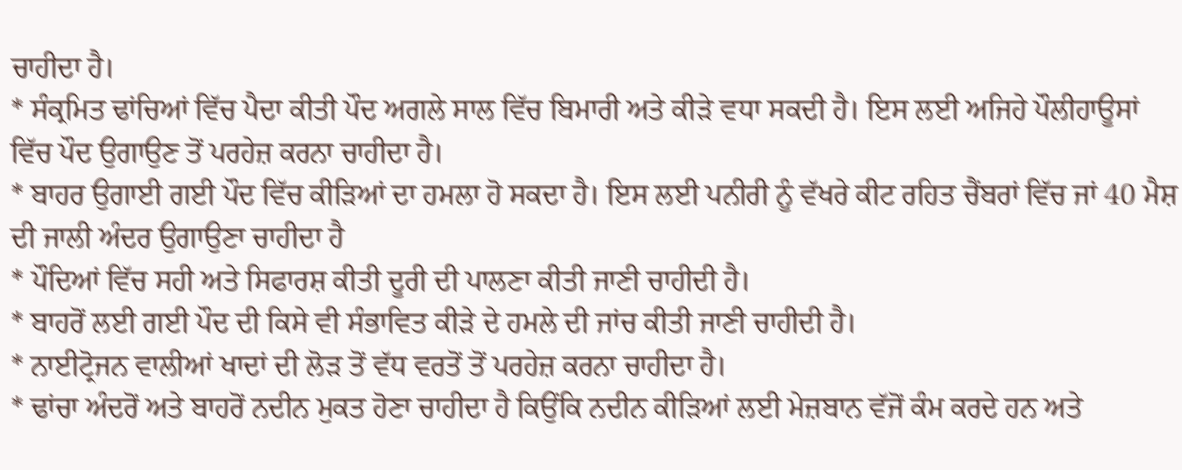ਚਾਹੀਦਾ ਹੈ।
* ਸੰਕ੍ਰਮਿਤ ਢਾਂਚਿਆਂ ਵਿੱਚ ਪੈਦਾ ਕੀਤੀ ਪੌਦ ਅਗਲੇ ਸਾਲ ਵਿੱਚ ਬਿਮਾਰੀ ਅਤੇ ਕੀੜੇ ਵਧਾ ਸਕਦੀ ਹੈ। ਇਸ ਲਈ ਅਜਿਹੇ ਪੌਲੀਹਾਊਸਾਂ ਵਿੱਚ ਪੌਦ ਉਗਾਉਣ ਤੋਂ ਪਰਹੇਜ਼ ਕਰਨਾ ਚਾਹੀਦਾ ਹੈ।
* ਬਾਹਰ ਉਗਾਈ ਗਈ ਪੌਦ ਵਿੱਚ ਕੀੜਿਆਂ ਦਾ ਹਮਲਾ ਹੋ ਸਕਦਾ ਹੈ। ਇਸ ਲਈ ਪਨੀਰੀ ਨੂੰ ਵੱਖਰੇ ਕੀਟ ਰਹਿਤ ਚੈਂਬਰਾਂ ਵਿੱਚ ਜਾਂ 40 ਮੈਸ਼ ਦੀ ਜਾਲੀ ਅੰਦਰ ਉਗਾਉਣਾ ਚਾਹੀਦਾ ਹੈ
* ਪੌਦਿਆਂ ਵਿੱਚ ਸਹੀ ਅਤੇ ਸਿਫਾਰਸ਼ ਕੀਤੀ ਦੂਰੀ ਦੀ ਪਾਲਣਾ ਕੀਤੀ ਜਾਣੀ ਚਾਹੀਦੀ ਹੈ।
* ਬਾਹਰੋਂ ਲਈ ਗਈ ਪੌਦ ਦੀ ਕਿਸੇ ਵੀ ਸੰਭਾਵਿਤ ਕੀੜੇ ਦੇ ਹਮਲੇ ਦੀ ਜਾਂਚ ਕੀਤੀ ਜਾਣੀ ਚਾਹੀਦੀ ਹੈ।
* ਨਾਈਟ੍ਰੋਜਨ ਵਾਲੀਆਂ ਖਾਦਾਂ ਦੀ ਲੋੜ ਤੋਂ ਵੱਧ ਵਰਤੋਂ ਤੋਂ ਪਰਹੇਜ਼ ਕਰਨਾ ਚਾਹੀਦਾ ਹੈ।
* ਢਾਂਚਾ ਅੰਦਰੋਂ ਅਤੇ ਬਾਹਰੋਂ ਨਦੀਨ ਮੁਕਤ ਹੋਣਾ ਚਾਹੀਦਾ ਹੈ ਕਿਉਂਕਿ ਨਦੀਨ ਕੀੜਿਆਂ ਲਈ ਮੇਜ਼ਬਾਨ ਵੱਜੋਂ ਕੰਮ ਕਰਦੇ ਹਨ ਅਤੇ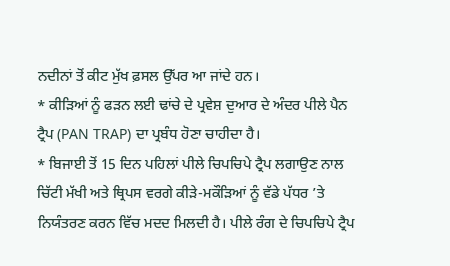ਨਦੀਨਾਂ ਤੋਂ ਕੀਟ ਮੁੱਖ ਫ਼ਸਲ ਉੱਪਰ ਆ ਜਾਂਦੇ ਹਨ।
* ਕੀੜਿਆਂ ਨੂੰ ਫੜਨ ਲਈ ਢਾਂਚੇ ਦੇ ਪ੍ਰਵੇਸ਼ ਦੁਆਰ ਦੇ ਅੰਦਰ ਪੀਲੇ ਪੈਨ ਟ੍ਰੈਪ (PAN TRAP) ਦਾ ਪ੍ਰਬੰਧ ਹੋਣਾ ਚਾਹੀਦਾ ਹੈ।
* ਬਿਜਾਈ ਤੋਂ 15 ਦਿਨ ਪਹਿਲਾਂ ਪੀਲੇ ਚਿਪਚਿਪੇ ਟ੍ਰੈਪ ਲਗਾਉਣ ਨਾਲ ਚਿੱਟੀ ਮੱਖੀ ਅਤੇ ਥ੍ਰਿਪਸ ਵਰਗੇ ਕੀੜੇ-ਮਕੌੜਿਆਂ ਨੂੰ ਵੱਡੇ ਪੱਧਰ ’ਤੇ ਨਿਯੰਤਰਣ ਕਰਨ ਵਿੱਚ ਮਦਦ ਮਿਲਦੀ ਹੈ। ਪੀਲੇ ਰੰਗ ਦੇ ਚਿਪਚਿਪੇ ਟ੍ਰੈਪ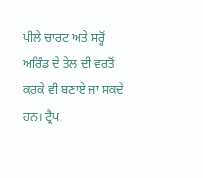ਪੀਲੇ ਚਾਰਟ ਅਤੇ ਸਰ੍ਹੋਂ ਅਰਿੰਡ ਦੇ ਤੇਲ ਦੀ ਵਰਤੋਂ ਕਰਕੇ ਵੀ ਬਣਾਏ ਜਾ ਸਕਦੇ ਹਨ। ਟ੍ਰੈਪ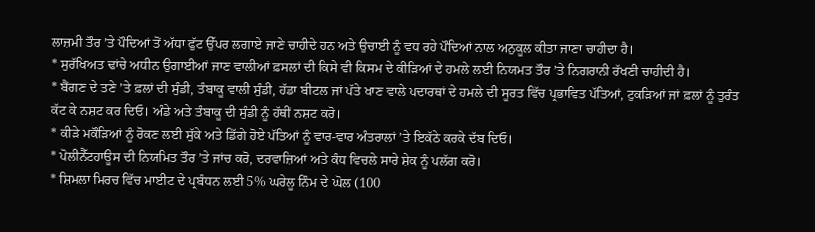ਲਾਜ਼ਮੀ ਤੌਰ ’ਤੇ ਪੌਦਿਆਂ ਤੋਂ ਅੱਧਾ ਫੁੱਟ ਉੱਪਰ ਲਗਾਏ ਜਾਣੇ ਚਾਹੀਦੇ ਹਨ ਅਤੇ ਉਚਾਈ ਨੂੰ ਵਧ ਰਹੇ ਪੌਦਿਆਂ ਨਾਲ ਅਨੁਕੂਲ ਕੀਤਾ ਜਾਣਾ ਚਾਹੀਦਾ ਹੈ।
* ਸੁਰੱਖਿਅਤ ਢਾਂਚੇ ਅਧੀਨ ਉਗਾਈਆਂ ਜਾਣ ਵਾਲੀਆਂ ਫ਼ਸਲਾਂ ਦੀ ਕਿਸੇ ਵੀ ਕਿਸਮ ਦੇ ਕੀੜਿਆਂ ਦੇ ਹਮਲੇ ਲਈ ਨਿਯਮਤ ਤੌਰ ’ਤੇ ਨਿਗਰਾਨੀ ਰੱਖਣੀ ਚਾਹੀਦੀ ਹੈ।
* ਬੈਂਗਣ ਦੇ ਤਣੇ ’ਤੇ ਫ਼ਲਾਂ ਦੀ ਸੁੰਡੀ, ਤੰਬਾਕੂ ਵਾਲੀ ਸੁੰਡੀ, ਹੱਡਾ ਬੀਟਲ ਜਾਂ ਪੱਤੇ ਖਾਣ ਵਾਲੇ ਪਦਾਰਥਾਂ ਦੇ ਹਮਲੇ ਦੀ ਸੂਰਤ ਵਿੱਚ ਪ੍ਰਭਾਵਿਤ ਪੱਤਿਆਂ, ਟੁਕੜਿਆਂ ਜਾਂ ਫ਼ਲਾਂ ਨੂੰ ਤੁਰੰਤ ਕੱਟ ਕੇ ਨਸ਼ਟ ਕਰ ਦਿਓ। ਅੰਡੇ ਅਤੇ ਤੰਬਾਕੂ ਦੀ ਸੁੰਡੀ ਨੂੰ ਹੱਥੀਂ ਨਸ਼ਟ ਕਰੋ।
* ਕੀੜੇ ਮਕੌੜਿਆਂ ਨੂੰ ਰੋਕਣ ਲਈ ਸੁੱਕੇ ਅਤੇ ਡਿੱਗੇ ਹੋਏ ਪੱਤਿਆਂ ਨੂੰ ਵਾਰ-ਵਾਰ ਅੰਤਰਾਲਾਂ ’ਤੇ ਇਕੱਠੇ ਕਰਕੇ ਦੱਬ ਦਿਓ।
* ਪੋਲੀਨੈੱਟਹਾਊਸ ਦੀ ਨਿਯਮਿਤ ਤੌਰ ’ਤੇ ਜਾਂਚ ਕਰੋ, ਦਰਵਾਜ਼ਿਆਂ ਅਤੇ ਕੰਧ ਵਿਚਲੇ ਸਾਰੇ ਸ਼ੇਕ ਨੂੰ ਪਲੱਗ ਕਰੋ।
* ਸ਼ਿਮਲਾ ਮਿਰਚ ਵਿੱਚ ਮਾਈਟ ਦੇ ਪ੍ਰਬੰਧਨ ਲਈ 5% ਘਰੇਲੂ ਨਿੰਮ ਦੇ ਘੋਲ (100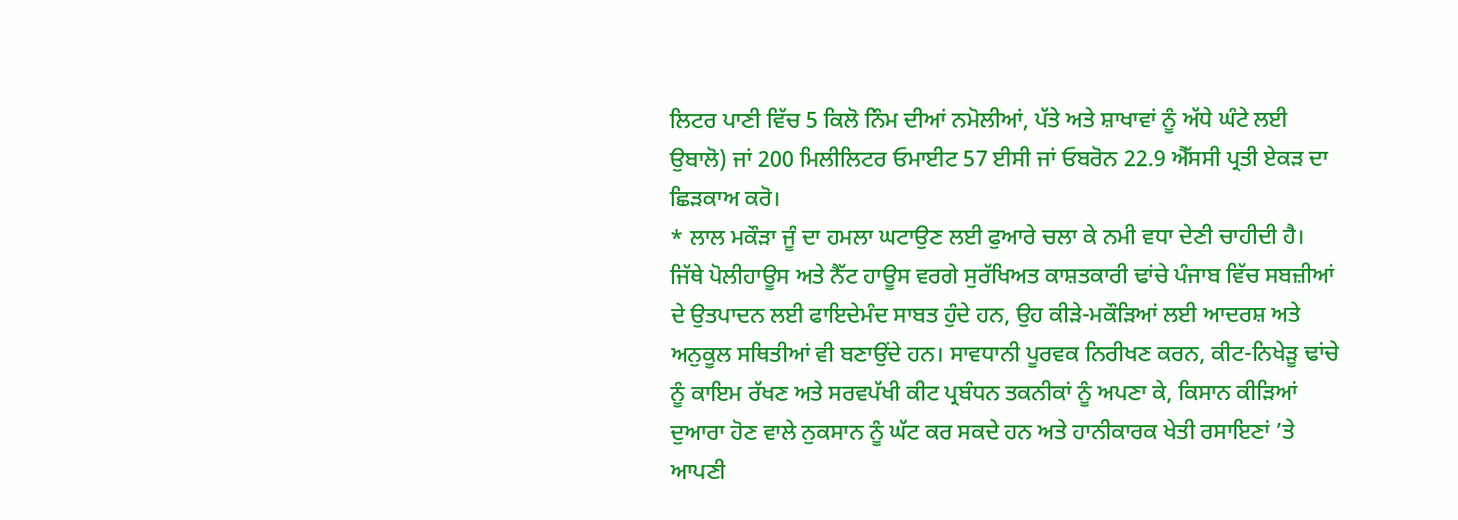ਲਿਟਰ ਪਾਣੀ ਵਿੱਚ 5 ਕਿਲੋ ਨਿੰਮ ਦੀਆਂ ਨਮੋਲੀਆਂ, ਪੱਤੇ ਅਤੇ ਸ਼ਾਖਾਵਾਂ ਨੂੰ ਅੱਧੇ ਘੰਟੇ ਲਈ ਉਬਾਲੋ) ਜਾਂ 200 ਮਿਲੀਲਿਟਰ ਓਮਾਈਟ 57 ਈਸੀ ਜਾਂ ਓਬਰੋਨ 22.9 ਐੱਸਸੀ ਪ੍ਰਤੀ ਏਕੜ ਦਾ ਛਿੜਕਾਅ ਕਰੋ।
* ਲਾਲ ਮਕੌੜਾ ਜੂੰ ਦਾ ਹਮਲਾ ਘਟਾਉਣ ਲਈ ਫੁਆਰੇ ਚਲਾ ਕੇ ਨਮੀ ਵਧਾ ਦੇਣੀ ਚਾਹੀਦੀ ਹੈ।
ਜਿੱਥੇ ਪੋਲੀਹਾਊਸ ਅਤੇ ਨੈੱਟ ਹਾਊਸ ਵਰਗੇ ਸੁਰੱਖਿਅਤ ਕਾਸ਼ਤਕਾਰੀ ਢਾਂਚੇ ਪੰਜਾਬ ਵਿੱਚ ਸਬਜ਼ੀਆਂ ਦੇ ਉਤਪਾਦਨ ਲਈ ਫਾਇਦੇਮੰਦ ਸਾਬਤ ਹੁੰਦੇ ਹਨ, ਉਹ ਕੀੜੇ-ਮਕੌੜਿਆਂ ਲਈ ਆਦਰਸ਼ ਅਤੇ ਅਨੁਕੂਲ ਸਥਿਤੀਆਂ ਵੀ ਬਣਾਉਂਦੇ ਹਨ। ਸਾਵਧਾਨੀ ਪੂਰਵਕ ਨਿਰੀਖਣ ਕਰਨ, ਕੀਟ-ਨਿਖੇੜੂ ਢਾਂਚੇ ਨੂੰ ਕਾਇਮ ਰੱਖਣ ਅਤੇ ਸਰਵਪੱਖੀ ਕੀਟ ਪ੍ਰਬੰਧਨ ਤਕਨੀਕਾਂ ਨੂੰ ਅਪਣਾ ਕੇ, ਕਿਸਾਨ ਕੀੜਿਆਂ ਦੁਆਰਾ ਹੋਣ ਵਾਲੇ ਨੁਕਸਾਨ ਨੂੰ ਘੱਟ ਕਰ ਸਕਦੇ ਹਨ ਅਤੇ ਹਾਨੀਕਾਰਕ ਖੇਤੀ ਰਸਾਇਣਾਂ ’ਤੇ ਆਪਣੀ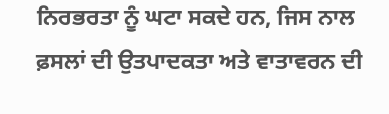ਨਿਰਭਰਤਾ ਨੂੰ ਘਟਾ ਸਕਦੇ ਹਨ, ਜਿਸ ਨਾਲ ਫ਼ਸਲਾਂ ਦੀ ਉਤਪਾਦਕਤਾ ਅਤੇ ਵਾਤਾਵਰਨ ਦੀ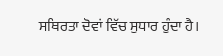ਸਥਿਰਤਾ ਦੋਵਾਂ ਵਿੱਚ ਸੁਧਾਰ ਹੁੰਦਾ ਹੈ।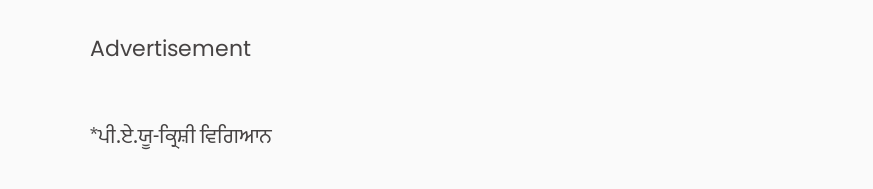Advertisement

*ਪੀ.ਏ.ਯੂ-ਕ੍ਰਿਸ਼ੀ ਵਿਗਿਆਨ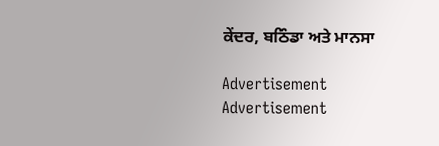ਕੇਂਦਰ, ਬਠਿੰਡਾ ਅਤੇ ਮਾਨਸਾ

Advertisement
Advertisement